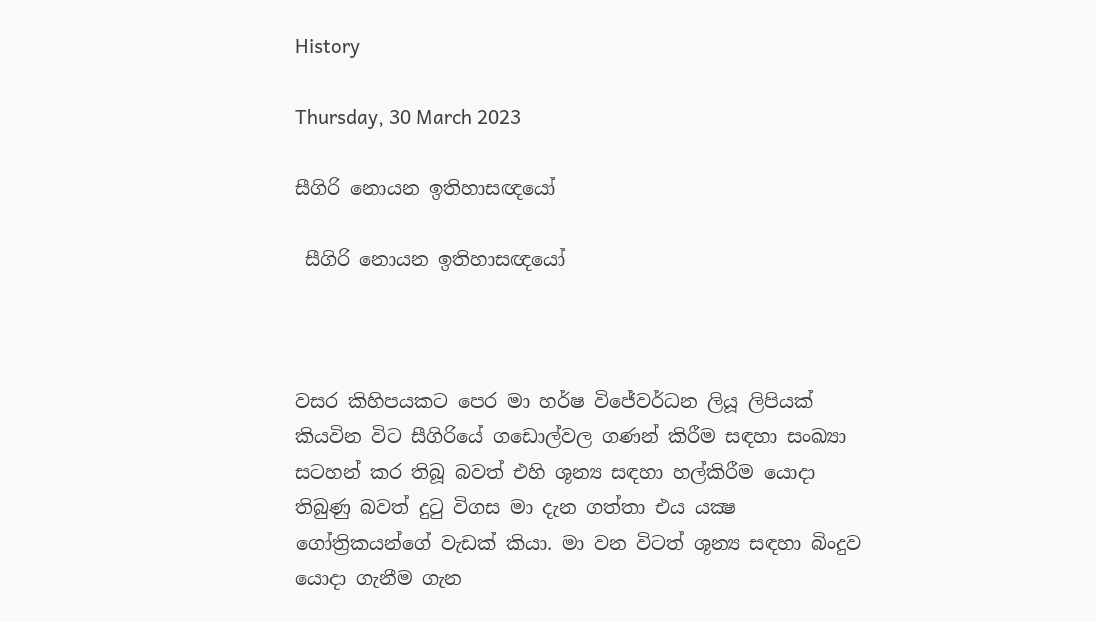History

Thursday, 30 March 2023

සීගිරි නොයන ඉතිහාසඥයෝ

 සීගිරි නොයන ඉතිහාසඥයෝ



වසර කිහිපයකට පෙර මා හර්ෂ විජේවර්ධන ලියූ ලිපියක් කියවින විට සීගිරියේ ගඩොල්වල ගණන් කිරීම සඳහා සංඛ්‍යා සටහන් කර තිබූ බවත් එහි ශූන්‍ය සඳහා හල්කිරීම යොදා තිබුණු බවත් දුටු විගස මා දැන ගත්තා එය යක්‍ෂ ගෝත්‍රිකයන්ගේ වැඩක් කියා. මා වන විටත් ශූන්‍ය සඳහා බිංදුව යොදා ගැනීම ගැන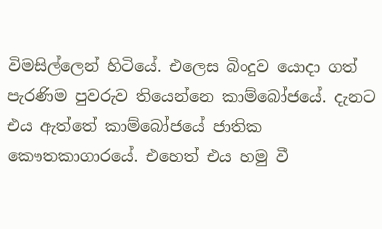විමසිල්ලෙන් හිටියේ. එලෙස බිංදුව යොදා ගත් පැරණිම පුවරුව තියෙන්නෙ කාම්බෝජයේ. දැනට එය ඇත්තේ කාම්බෝජයේ ජාතික කෞතකාගාරයේ. එහෙත් එය හමු වී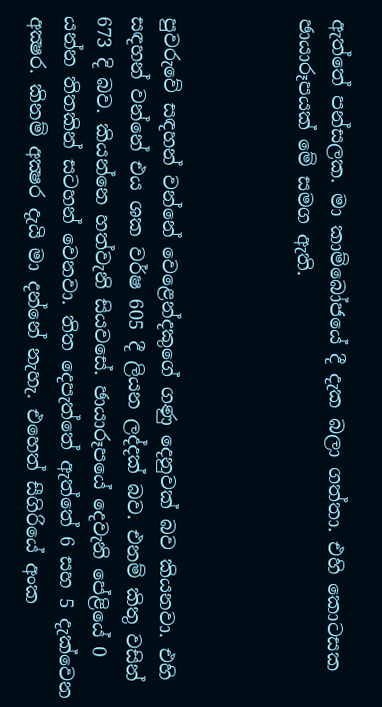ඇත්තේ පන්සලක. මා කාම්බෝජයේ දී දැක බලා ගත්තා. එහි කොටසක ඡායාරූපයක් මේ සමග ඇති.



පුවරුවේ සඳහන් වන්නේ වෙළෙන්දකුගේ ගණු දෙනුවක් බව කියනවා. එහි සඳහන් වන්නේ එය ශක වර්ෂ 605 දී ලියන ලද්දක් බව. එනම් කිතු වසින් 673 දි බව. කියන්නෙ හත්වැනි සියවසේ. ඡායාරූපයේ දෙවැනි පේළියේ 0 යන්න තිතකින් සටහන් වෙනවා. තිත දෙපැත්තේ ඇත්තේ 6 සහ 5 දැක්වෙන අක්‍ෂර. කිනම් අක්‍ෂර දැයි මා දන්නේ නැහැ. එහෙත් සීගිරියේ අංක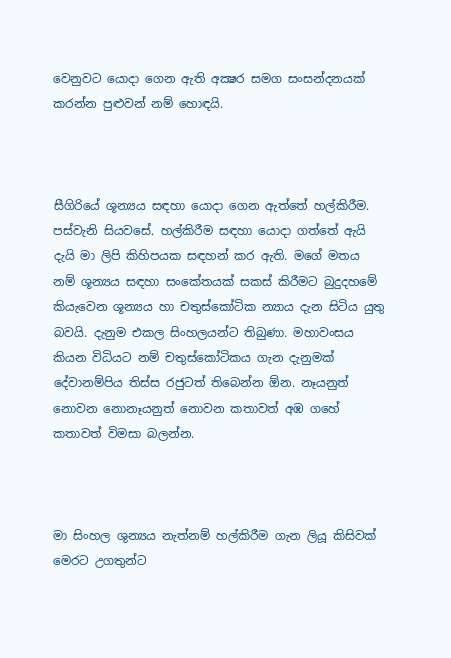වෙනුවට යොදා ගෙන ඇති අක්‍ෂර සමග සංසන්දනයක් කරන්න පුළුවන් නම් හොඳයි.



සීගිරියේ ශූන්‍යය සඳහා යොදා ගෙන ඇත්තේ හල්කිරීම. පස්වැනි සියවසේ. හල්කිරීම සඳහා යොදා ගත්තේ ඇයි දැයි මා ලිපි කිහිපයක සඳහන් කර ඇති. මගේ මතය නම් ශූන්‍යය සඳහා සංකේතයක් සකස් කිරීමට බුදුදහමේ කියැවෙන ශූන්‍යය හා චතුස්කෝටික න්‍යාය දැන සිටිය යුතු බවයි. දැනුම එකල සිංහලයන්ට තිබුණා. මහාවංසය කියන විධියට නම් චතුස්කෝටිකය ගැන දැනුමක් දේවානම්පිය තිස්ස රජුටත් තිබෙන්න ඕන. නෑයනුත් නොවන නොනෑයනුත් නොවන කතාවත් අඹ ගහේ කතාවත් විමසා බලන්න.



මා සිංහල ශුන්‍යය නැත්නම් හල්කිරීම ගැන ලියූ කිසිවක් මෙරට උගතුන්ට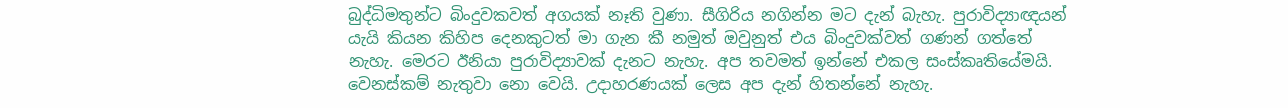බුද්ධිමතුන්ට බිංදුවකවත් අගයක් නෑති වුණා. සීගිරිය නගින්න මට දැන් බැහැ. පුරාවිද්‍යාඥයන් යැයි කියන කිහිප දෙනකුටත් මා ගැන කී නමුත් ඔවුනුත් එය බිංදුවක්වත් ගණන් ගත්තේ නැහැ. මෙරට ඊනියා පුරාවිද්‍යාවක් දැනට නැහැ. අප තවමත් ඉන්නේ එකල සංස්කෘතියේමයි. වෙනස්කම් නැතුවා නො වෙයි. උදාහරණයක් ලෙස අප දැන් හිතන්නේ නැහැ.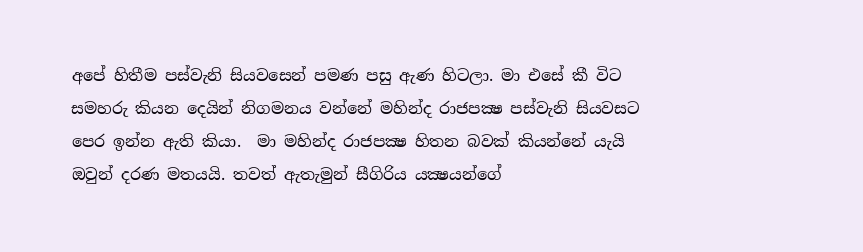අපේ හිතීම පස්වැනි සියවසෙන් පමණ පසු ඇණ හිටලා. මා එසේ කී විට සමහරු කියන දෙයින් නිගමනය වන්නේ මහින්ද රාජපක්‍ෂ පස්වැනි සියවසට පෙර ඉන්න ඇති කියා.  මා මහින්ද රාජපක්‍ෂ හිතන බවක් කියන්නේ යැයි ඔවුන් දරණ මතයයි. තවත් ඇතැමුන් සීගිරිය යක්‍ෂයන්ගේ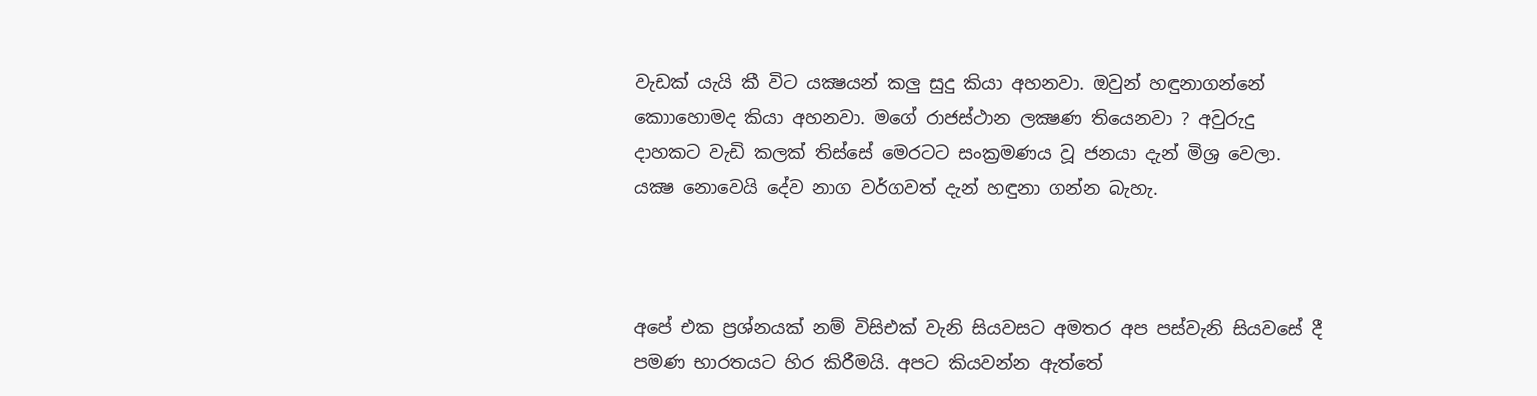වැඩක් යැයි කී විට යක්‍ෂයන් කලු සුදු කියා අහනවා. ඔවුන් හඳුනාගන්නේ කොාහොමද කියා අහනවා. මගේ රාජස්ථාන ලක්‍ෂණ තියෙනවා ? අවුරුදු දාහකට වැඩි කලක් තිස්සේ මෙරටට සංක්‍රමණය වූ ජනයා දැන් මිශ්‍ර වෙලා. යක්‍ෂ නොවෙයි දේව නාග වර්ගවත් දැන් හඳුනා ගන්න බැහැ.



අපේ එක ප්‍රශ්නයක් නම් විසිඑක් වැනි සියවසට අමතර අප පස්වැනි සියවසේ දී පමණ භාරතයට හිර කිරීමයි. අපට කියවන්න ඇත්තේ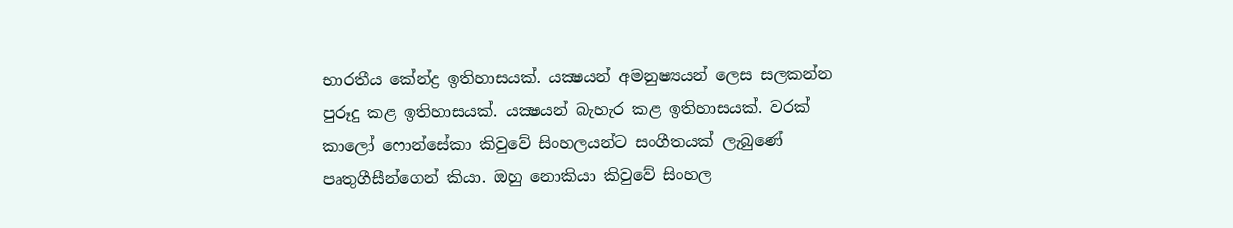භාරතීය කේන්ද්‍ර ඉතිහාසයක්. යක්‍ෂයන් අමනුෂ්‍යයන් ලෙස සලකන්න පුරූදු කළ ඉතිහාසයක්. යක්‍ෂයන් බැහැර කළ ඉතිහාසයක්. වරක් කාලෝ ෆොන්සේකා කිවුවේ සිංහලයන්ට සංගීතයක් ලැබුණේ පෘතුගීසීන්ගෙන් කියා. ඔහු නොකියා කිවුවේ සිංහල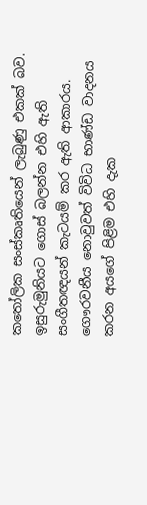කතෝලික සංස්කෘතියෙන් ලැබුණු එකක් බව. ඉසුරුමුනියට ගොස් බලන්න එහි ඇති සංගීතඥයන් කැටයම් කර ඇති ආකාරය. ගෞරවනීය නොවුවත් විවිධ භාණ්ඩ වාදනය කරන අයගේ පිළිම එහි දැක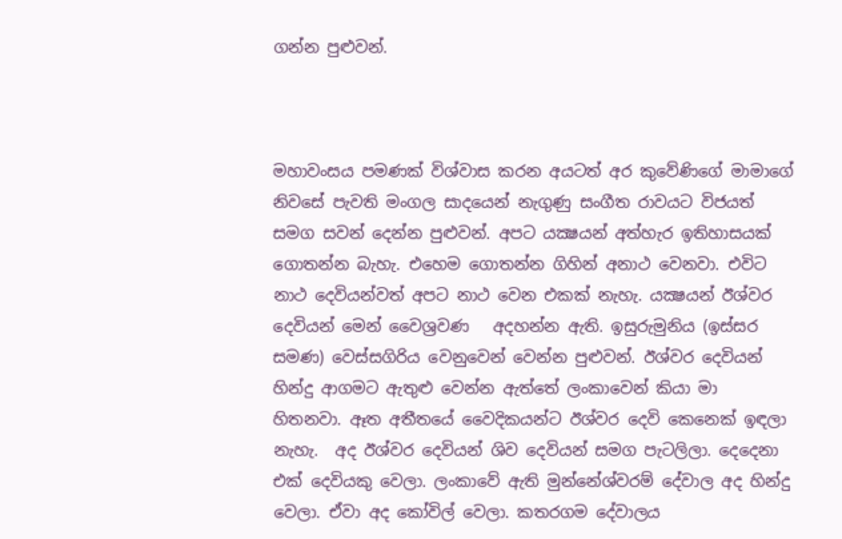ගන්න පුළුවන්.



මහාවංසය පමණක් විශ්වාස කරන අයටත් අර කුවේණිගේ මාමාගේ නිවසේ පැවති මංගල සාදයෙන් නැගුණු සංගීත රාවයට විජයත් සමග සවන් දෙන්න පුළුවන්. අපට යක්‍ෂයන් අත්හැර ඉතිහාසයක් ගොතන්න බැහැ. එහෙම ගොතන්න ගිහින් අනාථ වෙනවා. එවිට නාථ දෙවියන්වත් අපට නාථ වෙන එකක් නැහැ. යක්‍ෂයන් ඊශ්වර දෙවියන් මෙන් වෛශ්‍රවණ   අදහන්න ඇති. ඉසුරුමුනිය (ඉස්සර සමණ) වෙස්සගිරිය වෙනුවෙන් වෙන්න පුළුවන්. ඊශ්වර දෙවියන් හින්දු ආගමට ඇතුළු වෙන්න ඇත්තේ ලංකාවෙන් කියා මා හිතනවා. ඈත අතීතයේ වෛදිකයන්ට ඊශ්වර දෙවි කෙනෙක් ඉඳලා නැහැ.  අද ඊශ්වර දෙවියන් ශිව දෙවියන් සමග පැටලිලා. දෙදෙනා එක් දෙවියකු වෙලා. ලංකාවේ ඇති මුන්නේශ්වරම් දේවාල අද හින්දු වෙලා. ඒවා අද කෝවිල් වෙලා. කතරගම දේවාලය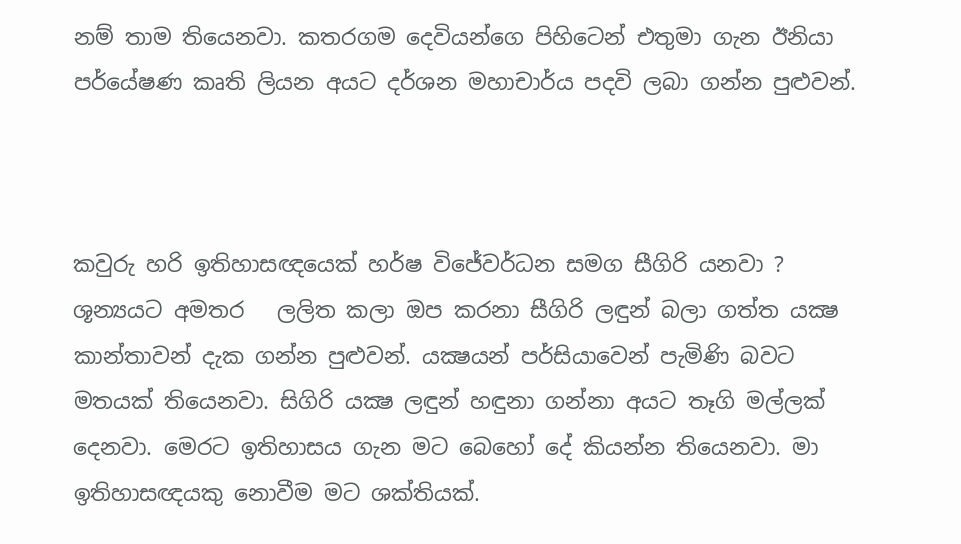නම් තාම තියෙනවා. කතරගම දෙවියන්ගෙ පිහිටෙන් එතුමා ගැන ඊනියා පර්යේෂණ කෘති ලියන අයට දර්ශන මහාචාර්ය පදවි ලබා ගන්න පුළුවන්.



කවුරු හරි ඉතිහාසඥයෙක් හර්ෂ විජේවර්ධන සමග සීගිරි යනවා ? ශූන්‍යයට අමතර   ලලිත කලා ඔප කරනා සීගිරි ලඳුන් බලා ගත්ත යක්‍ෂ කාන්තාවන් දැක ගන්න පුළුවන්. යක්‍ෂයන් පර්සියාවෙන් පැමිණි බවට මතයක් තියෙනවා. සිගිරි යක්‍ෂ ලඳුන් හඳුනා ගන්නා අයට තෑගි මල්ලක් දෙනවා. මෙරට ඉතිහාසය ගැන මට බෙහෝ දේ කියන්න තියෙනවා. මා ඉතිහාසඥයකු නොවීම මට ශක්තියක්.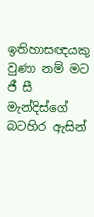ඉතිහාසඥයකු වුණා නම් මට ජී සී මැන්දිස්ගේ බටහිර ඇසින්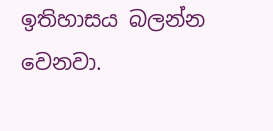ඉතිහාසය බලන්න වෙනවා.